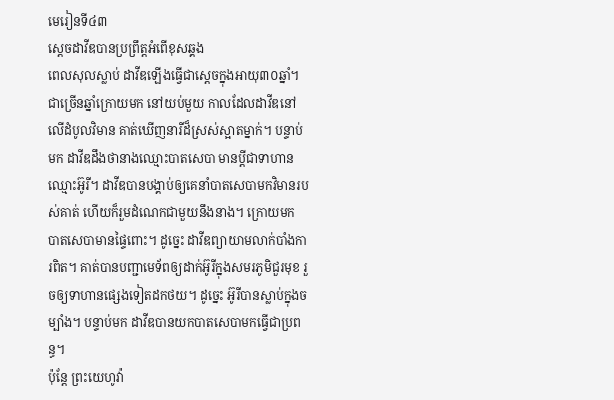មេរៀនទី៤៣
ស្ដេចដាវីឌបានប្រព្រឹត្តអំពើខុសឆ្គង
ពេលសុលស្លាប់ ដាវីឌឡើងធ្វើជាស្ដេចក្នុងអាយុ៣០ឆ្នាំ។ ជាច្រើនឆ្នាំក្រោយមក នៅយប់មួយ កាលដែលដាវីឌនៅលើដំបូលវិមាន គាត់ឃើញនារីដ៏ស្រស់ស្អាតម្នាក់។ បន្ទាប់មក ដាវីឌដឹងថានាងឈ្មោះបាតសេបា មានប្ដីជាទាហានឈ្មោះអ៊ូរី។ ដាវីឌបានបង្គាប់ឲ្យគេនាំបាតសេបាមកវិមានរបស់គាត់ ហើយក៏រួមដំណេកជាមួយនឹងនាង។ ក្រោយមក បាតសេបាមានផ្ទៃពោះ។ ដូច្នេះ ដាវីឌព្យាយាមលាក់បាំងការពិត។ គាត់បានបញ្ជាមេទ័ពឲ្យដាក់អ៊ូរីក្នុងសមរភូមិជួរមុខ រួចឲ្យទាហានផ្សេងទៀតដកថយ។ ដូច្នេះ អ៊ូរីបានស្លាប់ក្នុងចម្បាំង។ បន្ទាប់មក ដាវីឌបានយកបាតសេបាមកធ្វើជាប្រពន្ធ។
ប៉ុន្តែ ព្រះយេហូវ៉ា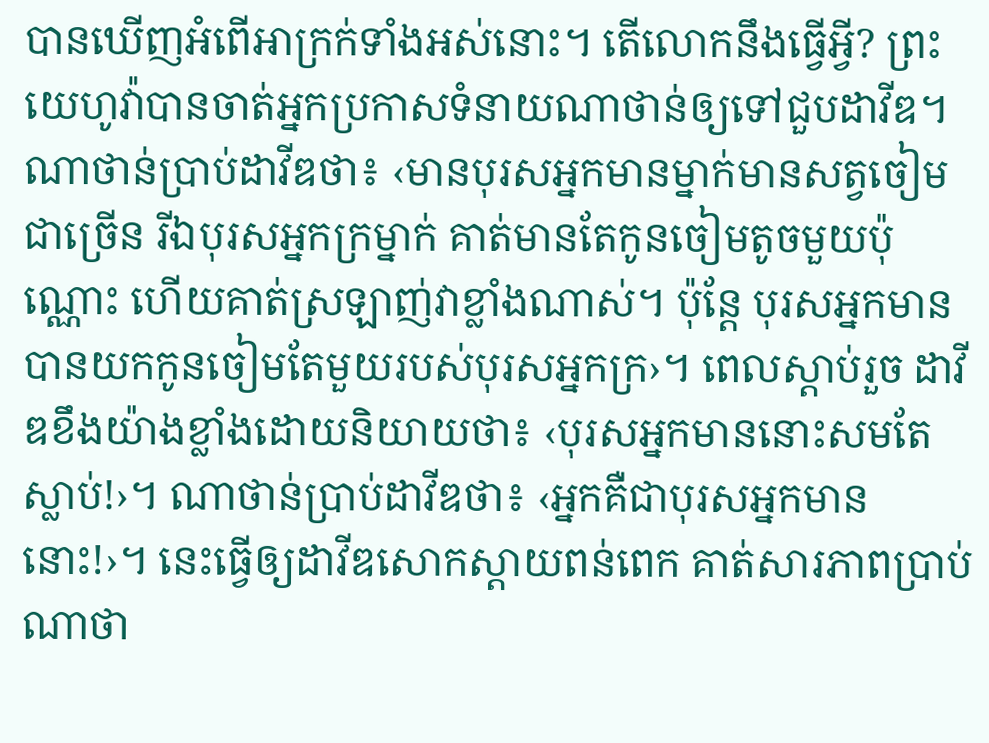បានឃើញអំពើអាក្រក់ទាំងអស់នោះ។ តើលោកនឹងធ្វើអ្វី? ព្រះយេហូវ៉ាបានចាត់អ្នកប្រកាសទំនាយណាថាន់ឲ្យទៅជួបដាវីឌ។ ណាថាន់ប្រាប់ដាវីឌថា៖ ‹មានបុរសអ្នកមានម្នាក់មានសត្វចៀមជាច្រើន រីឯបុរសអ្នកក្រម្នាក់ គាត់មានតែកូនចៀមតូចមួយប៉ុណ្ណោះ ហើយគាត់ស្រឡាញ់វាខ្លាំងណាស់។ ប៉ុន្តែ បុរសអ្នកមានបានយកកូនចៀមតែមួយរបស់បុរសអ្នកក្រ›។ ពេលស្ដាប់រួច ដាវីឌខឹងយ៉ាងខ្លាំងដោយនិយាយថា៖ ‹បុរសអ្នកមាននោះសមតែស្លាប់!›។ ណាថាន់ប្រាប់ដាវីឌថា៖ ‹អ្នកគឺជាបុរសអ្នកមាននោះ!›។ នេះធ្វើឲ្យដាវីឌសោកស្ដាយពន់ពេក គាត់សារភាពប្រាប់ណាថា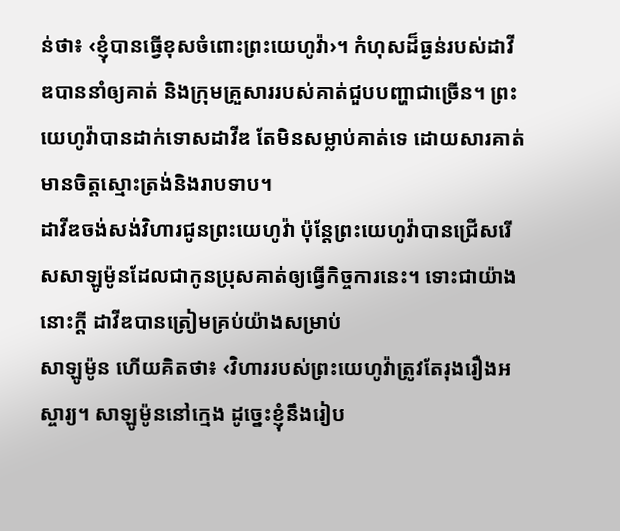ន់ថា៖ ‹ខ្ញុំបានធ្វើខុសចំពោះព្រះយេហូវ៉ា›។ កំហុសដ៏ធ្ងន់របស់ដាវីឌបាននាំឲ្យគាត់ និងក្រុមគ្រួសាររបស់គាត់ជួបបញ្ហាជាច្រើន។ ព្រះយេហូវ៉ាបានដាក់ទោសដាវីឌ តែមិនសម្លាប់គាត់ទេ ដោយសារគាត់មានចិត្តស្មោះត្រង់និងរាបទាប។
ដាវីឌចង់សង់វិហារជូនព្រះយេហូវ៉ា ប៉ុន្តែព្រះយេហូវ៉ាបានជ្រើសរើសសាឡូម៉ូនដែលជាកូនប្រុសគាត់ឲ្យធ្វើកិច្ចការនេះ។ ទោះជាយ៉ាងនោះក្ដី ដាវីឌបានត្រៀមគ្រប់យ៉ាងសម្រាប់
សាឡូម៉ូន ហើយគិតថា៖ ‹វិហាររបស់ព្រះយេហូវ៉ាត្រូវតែរុងរឿងអស្ចារ្យ។ សាឡូម៉ូននៅក្មេង ដូច្នេះខ្ញុំនឹងរៀប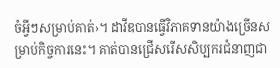ចំអ្វីៗសម្រាប់គាត់›។ ដាវីឌបានធ្វើវិភាគទានយ៉ាងច្រើនសម្រាប់កិច្ចការនេះ។ គាត់បានជ្រើសរើសសិប្បករជំនាញជា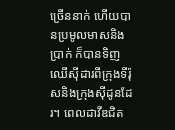ច្រើននាក់ ហើយបានប្រមូលមាសនិងប្រាក់ ក៏បានទិញឈើស៊ីដារពីក្រុងទីរ៉ុសនិងក្រុងស៊ីដូនដែរ។ ពេលដាវីឌជិត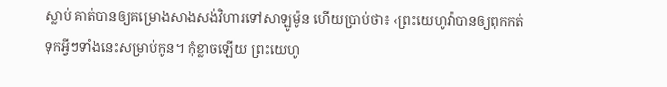ស្លាប់ គាត់បានឲ្យគម្រោងសាងសង់វិហារទៅសាឡូម៉ូន ហើយប្រាប់ថា៖ ‹ព្រះយេហូវ៉ាបានឲ្យពុកកត់ទុកអ្វីៗទាំងនេះសម្រាប់កូន។ កុំខ្លាចឡើយ ព្រះយេហូ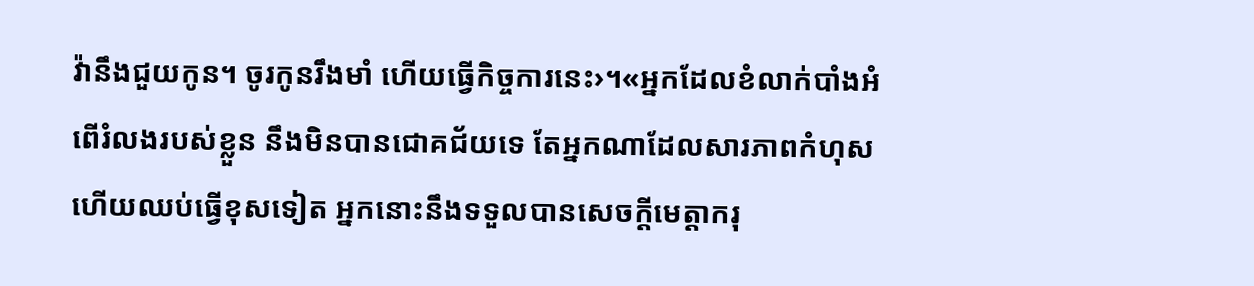វ៉ានឹងជួយកូន។ ចូរកូនរឹងមាំ ហើយធ្វើកិច្ចការនេះ›។«អ្នកដែលខំលាក់បាំងអំពើរំលងរបស់ខ្លួន នឹងមិនបានជោគជ័យទេ តែអ្នកណាដែលសារភាពកំហុស ហើយឈប់ធ្វើខុសទៀត អ្នកនោះនឹងទទួលបានសេចក្ដីមេត្តាករុ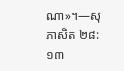ណា»។—សុភាសិត ២៨:១៣